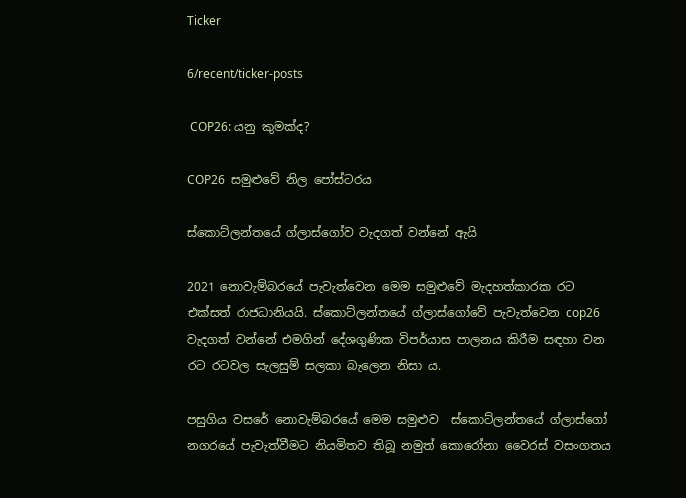Ticker

6/recent/ticker-posts

 COP26: යනු කුමක්ද?

COP26  සමුළුවේ නිල පෝස්ටරය

ස්කොට්ලන්තයේ ග්ලාස්ගෝව වැදගත් වන්නේ ඇයි

2021 නොවැම්බරයේ පැවැත්වෙන මෙම සමුළුවේ මැදහත්කාරක රට එක්සත් රාජධානියයි. ස්කොට්ලන්තයේ ග්ලාස්ගෝවේ පැවැත්වෙන cop26 වැදගත් වන්නේ එමගින් දේශගුණික විපර්යාස පාලනය කිරීම සඳහා වන රට රටවල සැලසුම් සලකා බැලෙන නිසා ය.

පසුගිය වසරේ නොවැම්බරයේ මෙම සමුළුව  ස්කොට්ලන්තයේ ග්ලාස්ගෝ නගරයේ පැවැත්වීමට නියමිතව තිබූ නමුත් කොරෝනා වෛරස් වසංගතය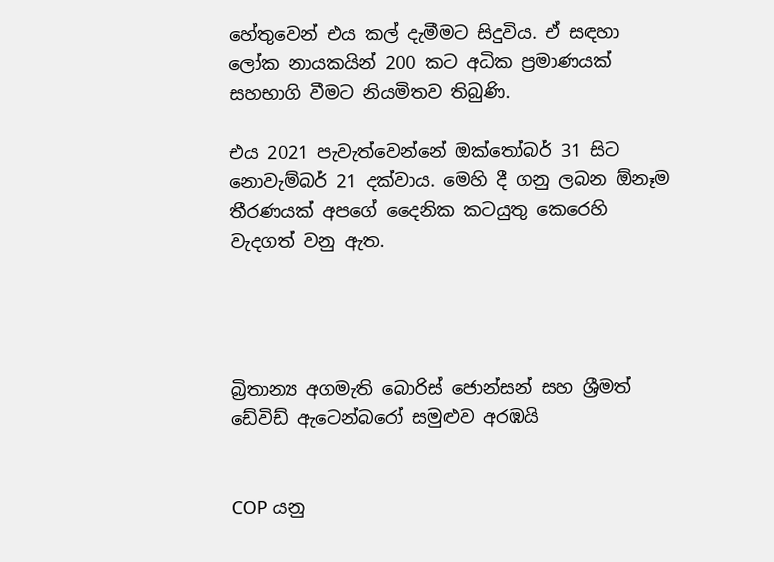හේතුවෙන් එය කල් දැමීමට සිදුවිය. ඒ සඳහා ලෝක නායකයින් 200 කට අධික ප්‍රමාණයක් සහභාගි වීමට නියමිතව තිබුණි.

එය 2021 පැවැත්වෙන්නේ ඔක්තෝබර් 31 සිට නොවැම්බර් 21 දක්වාය. මෙහි දී ගනු ලබන ඕනෑම තීරණයක් අපගේ දෛනික කටයුතු කෙරෙහි වැදගත් වනු ඇත.




බ්‍රිතාන්‍ය අගමැති බොරිස් ජොන්සන් සහ ශ්‍රීමත් ඩේවිඩ් ඇටෙන්බරෝ සමුළුව අරඹයි


COP යනු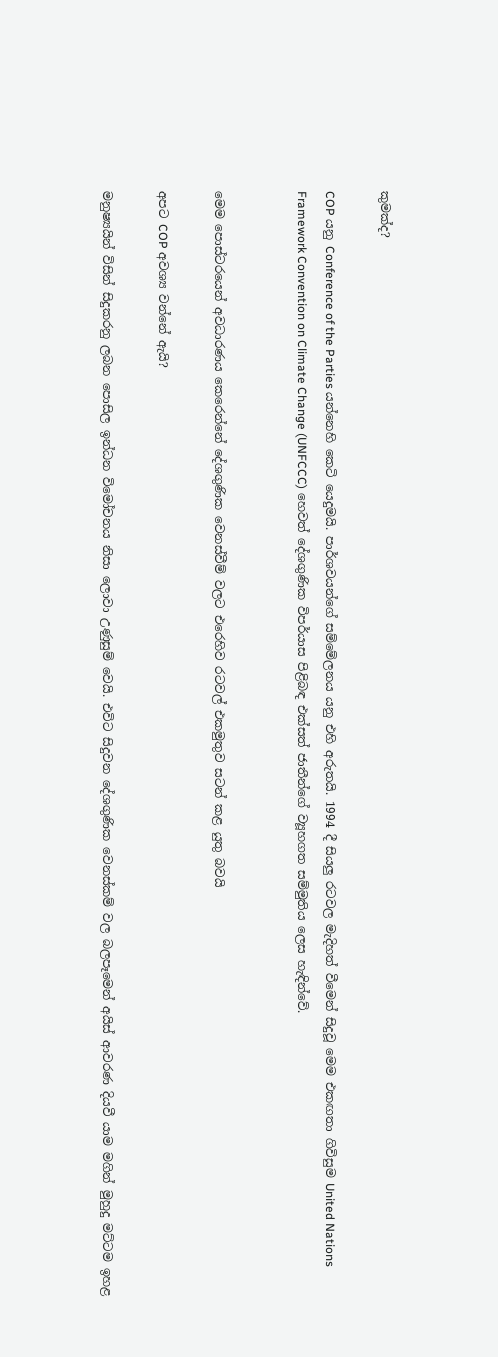කුමක්ද?

COP යනු Conference of the Parties යන්නෙහි කෙටි යෙදුමයි. පාර්ශවයන්ගේ සම්මේලනය යනු එහි අරුතයි. 1994 දී සියලු රටවල මැදිහත් වීමෙන් සිදුවූ මෙම එකඟතා ගිවිසුම United Nations Framework Convention on Climate Change (UNFCCC) හෙවත් දේශගුණික විපර්යාස පිළිබඳ එක්සත් ජාතීන්ගේ ව්‍යූහගත සම්මුතිය ලෙස හැඳින්වේ.


මෙම පොස්ටරයෙන් අවධාරණය කෙරෙන්නේ දේශගුණික වෙනස්වීම් වලට එරෙහිව රටවල් එකමුතුව සටන් කළ යුතු බවයි

අපට COP අවශ්‍ය වන්නේ ඇයි?

මනුෂ්‍යයින් විසින් සිදුකරනු ලබන පොසිල ඉන්ධන විමෝචනය නිසා ලොවා උණුසුම් වෙයි. එවිට සිදුවන දේශගුණික වෙනස්කම් වල බලපෑමෙන් අයිස් ආවරණ දියවී යාම මගින් මුහුදු මට්ටම ඉහළ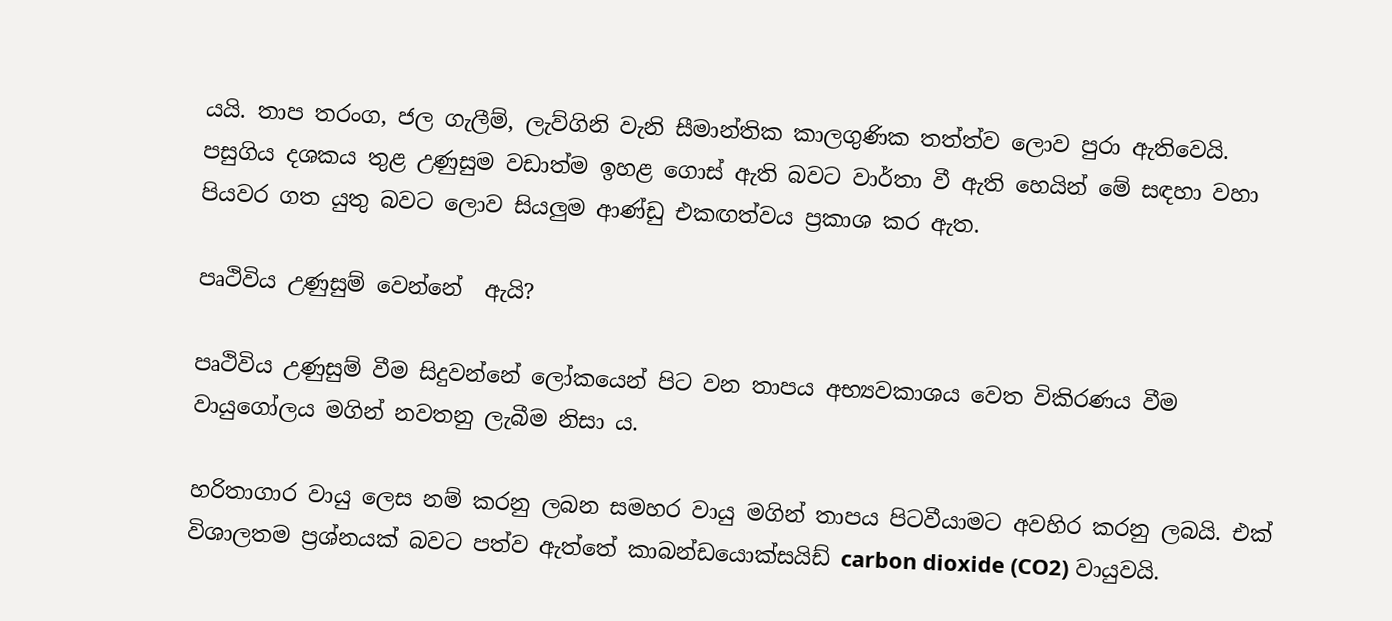යයි. තාප තරංග, ජල ගැලීම්, ලැව්ගිනි වැනි සීමාන්තික කාලගුණික තත්ත්ව ලොව පුරා ඇතිවෙයි. පසුගිය දශකය තුළ උණුසුම වඩාත්ම ඉහළ ගොස් ඇති බවට වාර්තා වී ඇති හෙයින් මේ සඳහා වහා පියවර ගත යුතු බවට ලොව සියලුම ආණ්ඩු එකඟත්වය ප්‍රකාශ කර ඇත.

පෘථිවිය උණුසුම් වෙන්නේ  ඇයි?

පෘථිවිය උණුසුම් වීම සිදුවන්නේ ලෝකයෙන් පිට වන තාපය අභ්‍යවකාශය වෙත විකිරණය වීම  වායුගෝලය මගින් නවතනු ලැබීම නිසා ය.

හරිතාගාර වායු ලෙස නම් කරනු ලබන සමහර වායු මගින් තාපය පිටවීයාමට අවහිර කරනු ලබයි. එක් විශාලතම ප්‍රශ්නයක් බවට පත්ව ඇත්තේ කාබන්ඩයොක්සයිඩ් carbon dioxide (CO2) වායුවයි.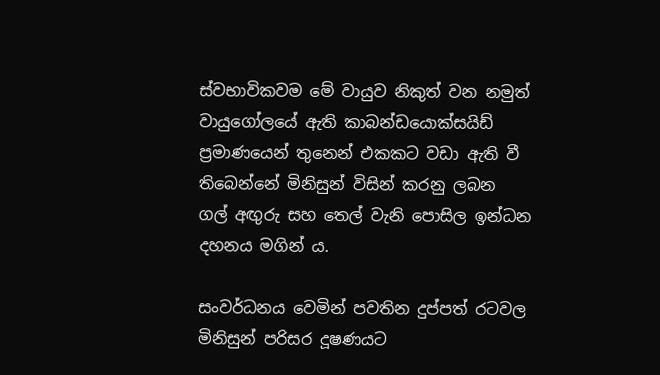ස්වභාවිකවම මේ වායුව නිකුත් වන නමුත් වායුගෝලයේ ඇති කාබන්ඩයොක්සයිඩ් ප්‍රමාණයෙන් තුනෙන් එකකට වඩා ඇති වී තිබෙන්නේ මිනිසුන් විසින් කරනු ලබන  ගල් අඟුරු සහ තෙල් වැනි පොසිල ඉන්ධන දහනය මගින් ය.

සංවර්ධනය වෙමින් පවතින දුප්පත් රටවල මිනිසුන් පරිසර දූෂණයට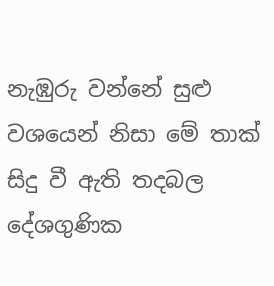නැඹුරු වන්නේ සුළු වශයෙන් නිසා මේ තාක් සිදු වී ඇති තදබල දේශගුණික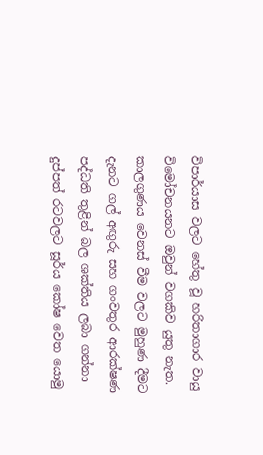විපාර්යාස වලට හේතු වූ හරිතාගාර වායු විමෝචනයනට ඔවුන් වගකිව යුතු නැත. කාලගුණය වෙනස් වීම වලට මුහුණ දීමට දැනට ගල් අඟුරු සහ ගංවතුර ආරක්ෂණ පද්ධති තුළින් බල ශක්තිය ලබා ගන්නා දුප්පත් රටවලට සූර්ය කෝෂ වෙත යොමු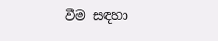වීම සඳහා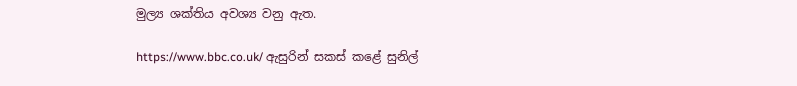මුල්‍ය ශක්තිය අවශ්‍ය වනු ඇත.

https://www.bbc.co.uk/ ඇසුරින් සකස් කළේ සුනිල්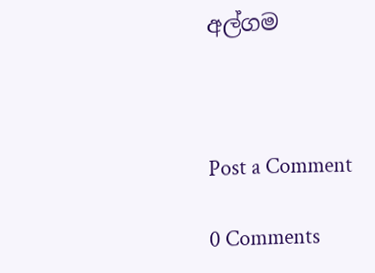අල්ගම



Post a Comment

0 Comments